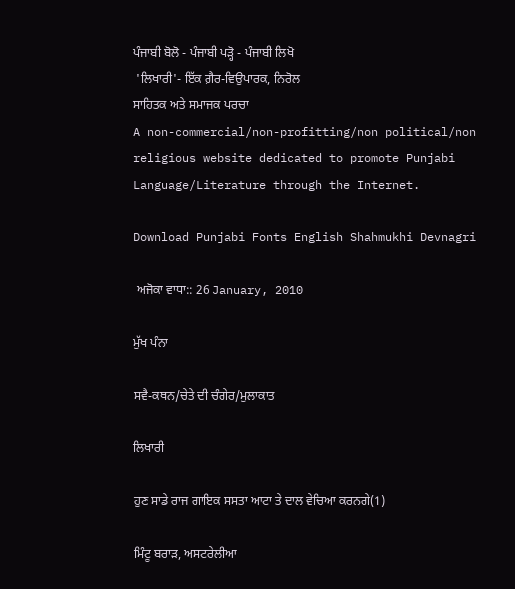ਪੰਜਾਬੀ ਬੋਲੋ - ਪੰਜਾਬੀ ਪੜ੍ਹੋ - ਪੰਜਾਬੀ ਲਿਖੋ
 'ਲਿਖਾਰੀ'- ਇੱਕ ਗ਼ੈਰ-ਵਿਉਪਾਰਕ, ਨਿਰੋਲ
ਸਾਹਿਤਕ ਅਤੇ ਸਮਾਜਕ ਪਰਚਾ
A non-commercial/non-profitting/non political/non religious website dedicated to promote Punjabi Language/Literature through the Internet.

Download Punjabi Fonts English Shahmukhi Devnagri

 ਅਜੋਕਾ ਵਾਧਾ:: 26 January, 2010

ਮੁੱਖ ਪੰਨਾ

ਸਵੈ-ਕਥਨ/ਚੇਤੇ ਦੀ ਚੰਗੇਰ/ਮੁਲਾਕਾਤ

ਲਿਖਾਰੀ

ਹੁਣ ਸਾਡੇ ਰਾਜ ਗਾਇਕ ਸਸਤਾ ਆਟਾ ਤੇ ਦਾਲ ਵੇਚਿਆ ਕਰਨਗੇ(1)

ਮਿੰਟੂ ਬਰਾੜ, ਅਸਟਰੇਲੀਆ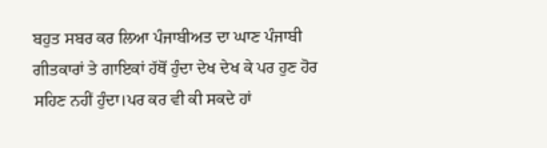ਬਹੁਤ ਸਬਰ ਕਰ ਲਿਆ ਪੰਜਾਬੀਅਤ ਦਾ ਘਾਣ ਪੰਜਾਬੀ ਗੀਤਕਾਰਾਂ ਤੇ ਗਾਇਕਾਂ ਹੱਥੋਂ ਹੁੰਦਾ ਦੇਖ ਦੇਖ ਕੇ ਪਰ ਹੁਣ ਹੋਰ ਸਹਿਣ ਨਹੀਂ ਹੁੰਦਾ।ਪਰ ਕਰ ਵੀ ਕੀ ਸਕਦੇ ਹਾਂ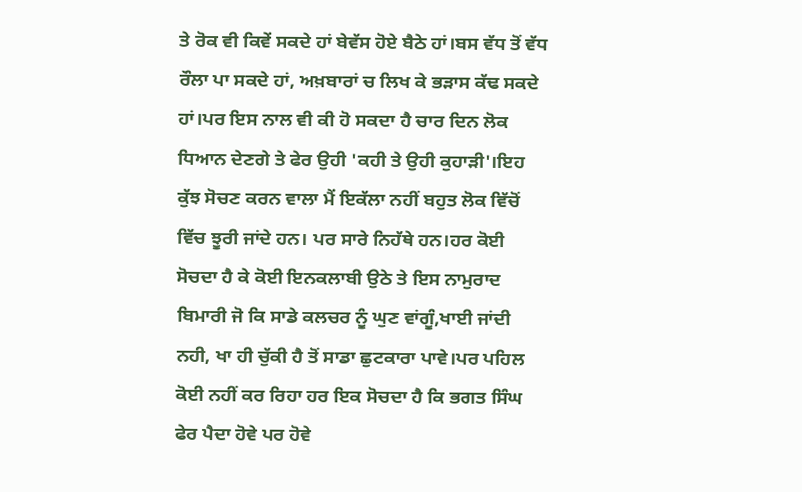ਤੇ ਰੋਕ ਵੀ ਕਿਵੇਂ ਸਕਦੇ ਹਾਂ ਬੇਵੱਸ ਹੋਏ ਬੈਠੇ ਹਾਂ।ਬਸ ਵੱਧ ਤੋਂ ਵੱਧ ਰੌਲਾ ਪਾ ਸਕਦੇ ਹਾਂ, ਅਖ਼ਬਾਰਾਂ ਚ ਲਿਖ ਕੇ ਭੜਾਸ ਕੱਢ ਸਕਦੇ ਹਾਂ।ਪਰ ਇਸ ਨਾਲ ਵੀ ਕੀ ਹੋ ਸਕਦਾ ਹੈ ਚਾਰ ਦਿਨ ਲੋਕ ਧਿਆਨ ਦੇਣਗੇ ਤੇ ਫੇਰ ਉਹੀ 'ਕਹੀ ਤੇ ਉਹੀ ਕੁਹਾੜੀ'।ਇਹ ਕੁੱਝ ਸੋਚਣ ਕਰਨ ਵਾਲਾ ਮੈਂ ਇਕੱਲਾ ਨਹੀਂ ਬਹੁਤ ਲੋਕ ਵਿੱਚੋਂ ਵਿੱਚ ਝੂਰੀ ਜਾਂਦੇ ਹਨ। ਪਰ ਸਾਰੇ ਨਿਹੱਥੇ ਹਨ।ਹਰ ਕੋਈ ਸੋਚਦਾ ਹੈ ਕੇ ਕੋਈ ਇਨਕਲਾਬੀ ਉਠੇ ਤੇ ਇਸ ਨਾਮੁਰਾਦ ਬਿਮਾਰੀ ਜੋ ਕਿ ਸਾਡੇ ਕਲਚਰ ਨੂੰ ਘੁਣ ਵਾਂਗੂੰ,ਖਾਈ ਜਾਂਦੀ ਨਹੀ, ਖਾ ਹੀ ਚੁੱਕੀ ਹੈ ਤੋਂ ਸਾਡਾ ਛੁਟਕਾਰਾ ਪਾਵੇ।ਪਰ ਪਹਿਲ ਕੋਈ ਨਹੀਂ ਕਰ ਰਿਹਾ ਹਰ ਇਕ ਸੋਚਦਾ ਹੈ ਕਿ ਭਗਤ ਸਿੰਘ ਫੇਰ ਪੈਦਾ ਹੋਵੇ ਪਰ ਹੋਵੇ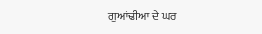ਗੁਆਂਢੀਆ ਦੇ ਘਰ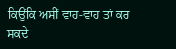ਕਿਉਂਕਿ ਅਸੀਂ ਵਾਹ-ਵਾਹ ਤਾਂ ਕਰ ਸਕਦੇ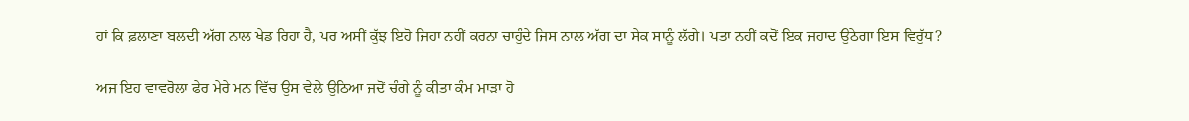ਹਾਂ ਕਿ ਫ਼ਲਾਣਾ ਬਲਦੀ ਅੱਗ ਨਾਲ ਖੇਡ ਰਿਹਾ ਹੈ, ਪਰ ਅਸੀਂ ਕੁੱਝ ਇਹੋ ਜਿਹਾ ਨਹੀਂ ਕਰਨਾ ਚਾਹੁੰਦੇ ਜਿਸ ਨਾਲ ਅੱਗ ਦਾ ਸੇਕ ਸਾਨੂੰ ਲੱਗੇ। ਪਤਾ ਨਹੀਂ ਕਦੋਂ ਇਕ ਜਹਾਦ ਉਠੇਗਾ ਇਸ ਵਿਰੁੱਧ?

ਅਜ ਇਹ ਵਾਵਰੋਲਾ ਫੇਰ ਮੇਰੇ ਮਨ ਵਿੱਚ ਉਸ ਵੇਲੇ ਉਠਿਆ ਜਦੋਂ ਚੰਗੇ ਨੂੰ ਕੀਤਾ ਕੰਮ ਮਾੜਾ ਹੋ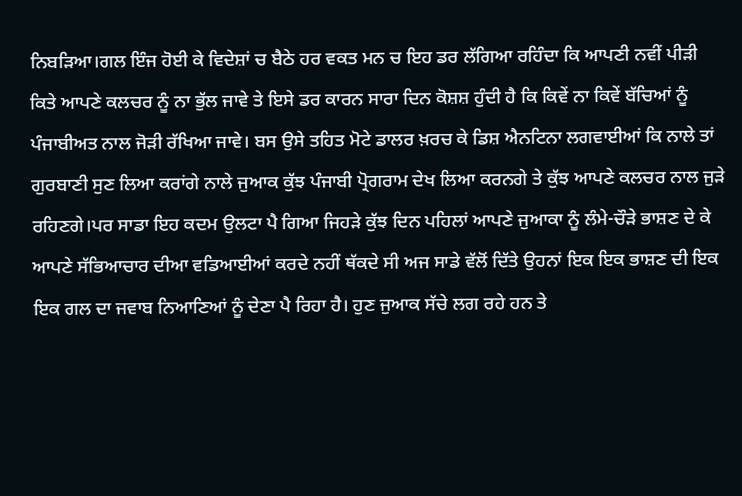ਨਿਬੜਿਆ।ਗਲ ਇੰਜ ਹੋਈ ਕੇ ਵਿਦੇਸ਼ਾਂ ਚ ਬੈਠੇ ਹਰ ਵਕਤ ਮਨ ਚ ਇਹ ਡਰ ਲੱਗਿਆ ਰਹਿੰਦਾ ਕਿ ਆਪਣੀ ਨਵੀਂ ਪੀੜੀ ਕਿਤੇ ਆਪਣੇ ਕਲਚਰ ਨੂੰ ਨਾ ਭੁੱਲ ਜਾਵੇ ਤੇ ਇਸੇ ਡਰ ਕਾਰਨ ਸਾਰਾ ਦਿਨ ਕੋਸ਼ਸ਼ ਹੁੰਦੀ ਹੈ ਕਿ ਕਿਵੇਂ ਨਾ ਕਿਵੇਂ ਬੱਚਿਆਂ ਨੂੰ ਪੰਜਾਬੀਅਤ ਨਾਲ ਜੋੜੀ ਰੱਖਿਆ ਜਾਵੇ। ਬਸ ਉਸੇ ਤਹਿਤ ਮੋਟੇ ਡਾਲਰ ਖ਼ਰਚ ਕੇ ਡਿਸ਼ ਐਨਟਿਨਾ ਲਗਵਾਈਆਂ ਕਿ ਨਾਲੇ ਤਾਂ ਗੁਰਬਾਣੀ ਸੁਣ ਲਿਆ ਕਰਾਂਗੇ ਨਾਲੇ ਜੁਆਕ ਕੁੱਝ ਪੰਜਾਬੀ ਪ੍ਰੋਗਰਾਮ ਦੇਖ ਲਿਆ ਕਰਨਗੇ ਤੇ ਕੁੱਝ ਆਪਣੇ ਕਲਚਰ ਨਾਲ ਜੁੜੇ ਰਹਿਣਗੇ।ਪਰ ਸਾਡਾ ਇਹ ਕਦਮ ਉਲਟਾ ਪੈ ਗਿਆ ਜਿਹੜੇ ਕੁੱਝ ਦਿਨ ਪਹਿਲਾਂ ਆਪਣੇ ਜੁਆਕਾ ਨੂੰ ਲੰਮੇ-ਚੌੜੇ ਭਾਸ਼ਣ ਦੇ ਕੇ ਆਪਣੇ ਸੱਭਿਆਚਾਰ ਦੀਆ ਵਡਿਆਈਆਂ ਕਰਦੇ ਨਹੀਂ ਥੱਕਦੇ ਸੀ ਅਜ ਸਾਡੇ ਵੱਲੋਂ ਦਿੱਤੇ ਉਹਨਾਂ ਇਕ ਇਕ ਭਾਸ਼ਣ ਦੀ ਇਕ ਇਕ ਗਲ ਦਾ ਜਵਾਬ ਨਿਆਣਿਆਂ ਨੂੰ ਦੇਣਾ ਪੈ ਰਿਹਾ ਹੈ। ਹੁਣ ਜੁਆਕ ਸੱਚੇ ਲਗ ਰਹੇ ਹਨ ਤੇ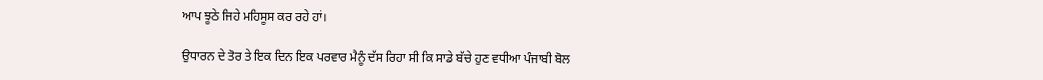ਆਪ ਝੂਠੇ ਜਿਹੇ ਮਹਿਸੂਸ ਕਰ ਰਹੇ ਹਾਂ।

ਉਧਾਰਨ ਦੇ ਤੋਰ ਤੇ ਇਕ ਦਿਨ ਇਕ ਪਰਵਾਰ ਮੈਨੂੰ ਦੱਸ ਰਿਹਾ ਸੀ ਕਿ ਸਾਡੇ ਬੱਚੇ ਹੁਣ ਵਧੀਆ ਪੰਜਾਬੀ ਬੋਲ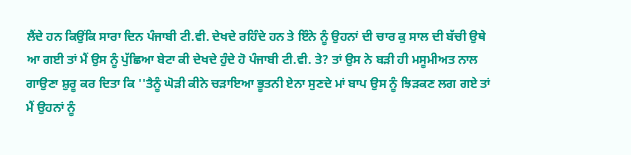ਲੈਂਦੇ ਹਨ ਕਿਉਂਕਿ ਸਾਰਾ ਦਿਨ ਪੰਜਾਬੀ ਟੀ.ਵੀ. ਦੇਖਦੇ ਰਹਿੰਦੇ ਹਨ ਤੇ ਇੰਨੇ ਨੂੰ ਉਹਨਾਂ ਦੀ ਚਾਰ ਕੁ ਸਾਲ ਦੀ ਬੱਚੀ ਉਥੇ ਆ ਗਈ ਤਾਂ ਮੈਂ ਉਸ ਨੂੰ ਪੁੱਛਿਆ ਬੇਟਾ ਕੀ ਦੇਖਦੇ ਹੁੰਦੇ ਹੋ ਪੰਜਾਬੀ ਟੀ.ਵੀ. ਤੇ? ਤਾਂ ਉਸ ਨੇ ਬੜੀ ਹੀ ਮਸੂਮੀਅਤ ਨਾਲ ਗਾਉਣਾ ਸ਼ੁਰੂ ਕਰ ਦਿਤਾ ਕਿ ''ਤੈਨੂੰ ਘੋੜੀ ਕੀਨੇ ਚੜਾਇਆ ਭੂਤਨੀ ਏਨਾ ਸੁਣਦੇ ਮਾਂ ਬਾਪ ਉਸ ਨੂੰ ਝਿੜਕਣ ਲਗ ਗਏ ਤਾਂ ਮੈਂ ਉਹਨਾਂ ਨੂੰ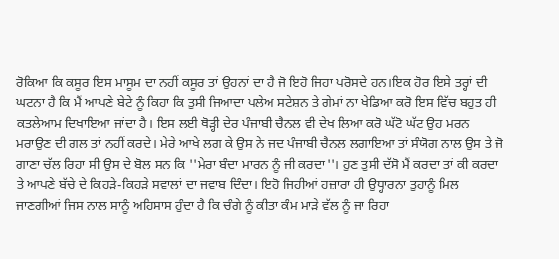ਰੋਕਿਆ ਕਿ ਕਸੂਰ ਇਸ ਮਾਸੂਮ ਦਾ ਨਹੀਂ ਕਸੂਰ ਤਾਂ ਉਹਨਾਂ ਦਾ ਹੈ ਜੋ ਇਹੋ ਜਿਹਾ ਪਰੋਸਦੇ ਹਨ।ਇਕ ਹੋਰ ਇਸੇ ਤਰ੍ਹਾਂ ਦੀ ਘਟਨਾ ਹੈ ਕਿ ਮੈਂ ਆਪਣੇ ਬੇਟੇ ਨੂੰ ਕਿਹਾ ਕਿ ਤੁਸੀ ਜਿਆਦਾ ਪਲੇਅ ਸਟੇਸ਼ਨ ਤੇ ਗੇਮਾਂ ਨਾ ਖੇਡਿਆ ਕਰੋ ਇਸ ਵਿੱਚ ਬਹੁਤ ਹੀ ਕਤਲੇਆਮ ਦਿਖਾਇਆ ਜਾਂਦਾ ਹੈ। ਇਸ ਲਈ ਥੋੜ੍ਹੀ ਦੇਰ ਪੰਜਾਬੀ ਚੈਨਲ ਵੀ ਦੇਖ ਲਿਆ ਕਰੋ ਘੱਟੋ ਘੱਟ ਉਹ ਮਰਨ ਮਰਾਉਣ ਦੀ ਗਲ ਤਾਂ ਨਹੀਂ ਕਰਦੇ। ਮੇਰੇ ਆਖੇ ਲਗ ਕੇ ਉਸ ਨੇ ਜਦ ਪੰਜਾਬੀ ਚੈਨਲ ਲਗਾਇਆ ਤਾਂ ਸੰਯੋਗ ਨਾਲ ਉਸ ਤੇ ਜੋ ਗਾਣਾ ਚੱਲ ਰਿਹਾ ਸੀ ਉਸ ਦੇ ਬੋਲ ਸਨ ਕਿ ''ਮੇਰਾ ਬੰਦਾ ਮਾਰਨ ਨੂੰ ਜੀ ਕਰਦਾ''। ਹੁਣ ਤੁਸੀ ਦੱਸੋ ਮੈਂ ਕਰਦਾ ਤਾਂ ਕੀ ਕਰਦਾ ਤੇ ਆਪਣੇ ਬੱਚੇ ਦੇ ਕਿਹੜੇ-ਕਿਹੜੇ ਸਵਾਲਾਂ ਦਾ ਜਵਾਬ ਦਿੰਦਾ। ਇਹੋ ਜਿਹੀਆਂ ਹਜ਼ਾਰਾ ਹੀ ਉਧ੍ਹਾਰਨਾ ਤੁਹਾਨੂੰ ਮਿਲ ਜਾਣਗੀਆਂ ਜਿਸ ਨਾਲ ਸਾਨੂੰ ਅਹਿਸਾਸ ਹੁੰਦਾ ਹੈ ਕਿ ਚੰਗੇ ਨੂੰ ਕੀਤਾ ਕੰਮ ਮਾੜੇ ਵੱਲ ਨੂੰ ਜਾ ਰਿਹਾ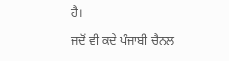ਹੈ।

ਜਦੋਂ ਵੀ ਕਦੇ ਪੰਜਾਬੀ ਚੈਨਲ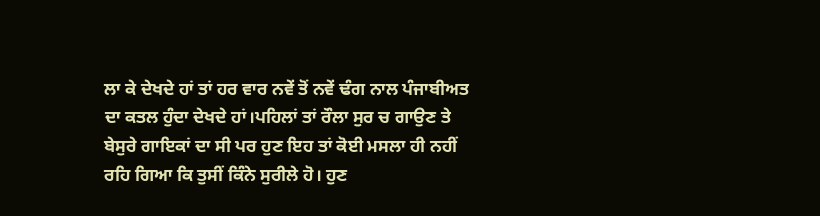ਲਾ ਕੇ ਦੇਖਦੇ ਹਾਂ ਤਾਂ ਹਰ ਵਾਰ ਨਵੇਂ ਤੋਂ ਨਵੇਂ ਢੰਗ ਨਾਲ ਪੰਜਾਬੀਅਤ ਦਾ ਕਤਲ ਹੁੰਦਾ ਦੇਖਦੇ ਹਾਂ।ਪਹਿਲਾਂ ਤਾਂ ਰੌਲਾ ਸੁਰ ਚ ਗਾਉਣ ਤੇ ਬੇਸੁਰੇ ਗਾਇਕਾਂ ਦਾ ਸੀ ਪਰ ਹੁਣ ਇਹ ਤਾਂ ਕੋਈ ਮਸਲਾ ਹੀ ਨਹੀਂ ਰਹਿ ਗਿਆ ਕਿ ਤੁਸੀਂ ਕਿੰਨੇ ਸੁਰੀਲੇ ਹੋ। ਹੁਣ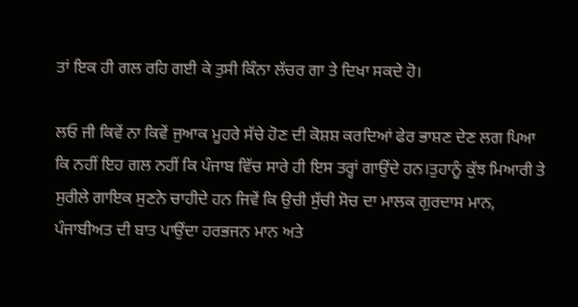ਤਾਂ ਇਕ ਹੀ ਗਲ ਰਹਿ ਗਈ ਕੇ ਤੁਸੀ ਕਿੰਨਾ ਲੱਚਰ ਗਾ ਤੇ ਦਿਖਾ ਸਕਦੇ ਹੋ।

ਲਓ ਜੀ ਕਿਵੇਂ ਨਾ ਕਿਵੇਂ ਜੁਆਕ ਮੂਹਰੇ ਸੱਚੇ ਹੋਣ ਦੀ ਕੋਸ਼ਸ਼ ਕਰਦਿਆਂ ਫੇਰ ਭਾਸ਼ਣ ਦੇਣ ਲਗ ਪਿਆ ਕਿ ਨਹੀਂ ਇਹ ਗਲ ਨਹੀਂ ਕਿ ਪੰਜਾਬ ਵਿੱਚ ਸਾਰੇ ਹੀ ਇਸ ਤਰ੍ਹਾਂ ਗਾਉਂਦੇ ਹਨ।ਤੁਹਾਨੂੰ ਕੁੱਝ ਮਿਆਰੀ ਤੇ ਸੁਰੀਲੇ ਗਾਇਕ ਸੁਣਨੇ ਚਾਹੀਦੇ ਹਨ ਜਿਵੇਂ ਕਿ ਉਚੀ ਸੁੱਚੀ ਸੋਚ ਦਾ ਮਾਲਕ ਗੁਰਦਾਸ ਮਾਨ, ਪੰਜਾਬੀਅਤ ਦੀ ਬਾਤ ਪਾਉਂਦਾ ਹਰਭਜਨ ਮਾਨ ਅਤੇ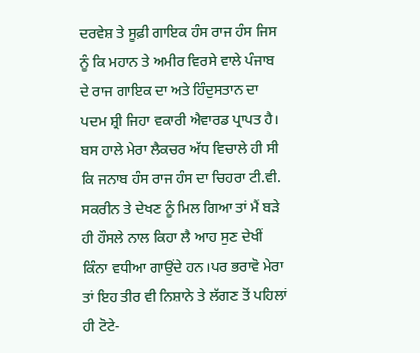ਦਰਵੇਸ਼ ਤੇ ਸੂਫ਼ੀ ਗਾਇਕ ਹੰਸ ਰਾਜ ਹੰਸ ਜਿਸ ਨੂੰ ਕਿ ਮਹਾਨ ਤੇ ਅਮੀਰ ਵਿਰਸੇ ਵਾਲੇ ਪੰਜਾਬ ਦੇ ਰਾਜ ਗਾਇਕ ਦਾ ਅਤੇ ਹਿੰਦੁਸਤਾਨ ਦਾ ਪਦਮ ਸ਼੍ਰੀ ਜਿਹਾ ਵਕਾਰੀ ਐਵਾਰਡ ਪ੍ਰਾਪਤ ਹੈ। ਬਸ ਹਾਲੇ ਮੇਰਾ ਲੈਕਚਰ ਅੱਧ ਵਿਚਾਲੇ ਹੀ ਸੀ ਕਿ ਜਨਾਬ ਹੰਸ ਰਾਜ ਹੰਸ ਦਾ ਚਿਹਰਾ ਟੀ.ਵੀ. ਸਕਰੀਨ ਤੇ ਦੇਖਣ ਨੂੰ ਮਿਲ ਗਿਆ ਤਾਂ ਮੈਂ ਬੜੇ ਹੀ ਹੌਸਲੇ ਨਾਲ ਕਿਹਾ ਲੈ ਆਹ ਸੁਣ ਦੇਖੀਂ ਕਿੰਨਾ ਵਧੀਆ ਗਾਉਂਦੇ ਹਨ।ਪਰ ਭਰਾਵੋ ਮੇਰਾ ਤਾਂ ਇਹ ਤੀਰ ਵੀ ਨਿਸ਼ਾਨੇ ਤੇ ਲੱਗਣ ਤੋਂ ਪਹਿਲਾਂ ਹੀ ਟੋਟੇ-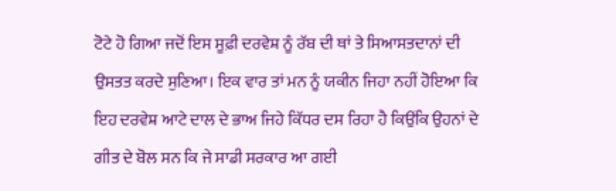ਟੋਟੇ ਹੋ ਗਿਆ ਜਦੋਂ ਇਸ ਸੂਫ਼ੀ ਦਰਵੇਸ਼ ਨੂੰ ਰੱਬ ਦੀ ਥਾਂ ਤੇ ਸਿਆਸਤਦਾਨਾਂ ਦੀ ਉਸਤਤ ਕਰਦੇ ਸੁਣਿਆ। ਇਕ ਵਾਰ ਤਾਂ ਮਨ ਨੂੰ ਯਕੀਨ ਜਿਹਾ ਨਹੀਂ ਹੋਇਆ ਕਿ ਇਹ ਦਰਵੇਸ਼ ਆਟੇ ਦਾਲ ਦੇ ਭਾਅ ਜਿਹੇ ਕਿੱਧਰ ਦਸ ਰਿਹਾ ਹੈ ਕਿਉਂਕਿ ਉਹਨਾਂ ਦੇ ਗੀਤ ਦੇ ਬੋਲ ਸਨ ਕਿ ਜੇ ਸਾਡੀ ਸਰਕਾਰ ਆ ਗਈ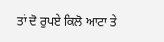ਤਾਂ ਦੋ ਰੁਪਏ ਕਿਲੋ ਆਟਾ ਤੇ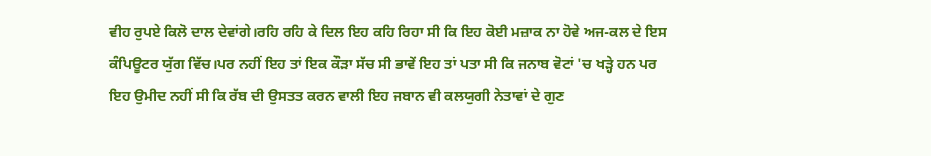ਵੀਹ ਰੁਪਏ ਕਿਲੋ ਦਾਲ ਦੇਵਾਂਗੇ।ਰਹਿ ਰਹਿ ਕੇ ਦਿਲ ਇਹ ਕਹਿ ਰਿਹਾ ਸੀ ਕਿ ਇਹ ਕੋਈ ਮਜ਼ਾਕ ਨਾ ਹੋਵੇ ਅਜ-ਕਲ ਦੇ ਇਸ ਕੰਪਿਊਟਰ ਯੁੱਗ ਵਿੱਚ।ਪਰ ਨਹੀਂ ਇਹ ਤਾਂ ਇਕ ਕੌੜਾ ਸੱਚ ਸੀ ਭਾਵੇਂ ਇਹ ਤਾਂ ਪਤਾ ਸੀ ਕਿ ਜਨਾਬ ਵੋਟਾਂ 'ਚ ਖੜ੍ਹੇ ਹਨ ਪਰ ਇਹ ਉਮੀਦ ਨਹੀਂ ਸੀ ਕਿ ਰੱਬ ਦੀ ਉਸਤਤ ਕਰਨ ਵਾਲੀ ਇਹ ਜਬਾਨ ਵੀ ਕਲਯੁਗੀ ਨੇਤਾਵਾਂ ਦੇ ਗੁਣ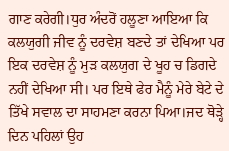ਗਾਣ ਕਰੇਗੀ।ਧੁਰ ਅੰਦਰੋਂ ਹਲੂਣਾ ਆਇਆ ਕਿ ਕਲਯੁਗੀ ਜੀਵ ਨੂੰ ਦਰਵੇਸ਼ ਬਣਦੇ ਤਾਂ ਦੇਖਿਆ ਪਰ ਇਕ ਦਰਵੇਸ਼ ਨੂੰ ਮੁੜ ਕਲਯੁਗ ਦੇ ਖੂਹ ਚ ਡਿਗਦੇ ਨਹੀਂ ਦੇਖਿਆ ਸੀ। ਪਰ ਇਥੇ ਫੇਰ ਮੈਨੂੰ ਮੇਰੇ ਬੇਟੇ ਦੇ ਤਿੱਖੇ ਸਵਾਲ ਦਾ ਸਾਹਮਣਾ ਕਰਨਾ ਪਿਆ।ਜਦ ਥੋੜ੍ਹੇ ਦਿਨ ਪਹਿਲਾਂ ਉਹ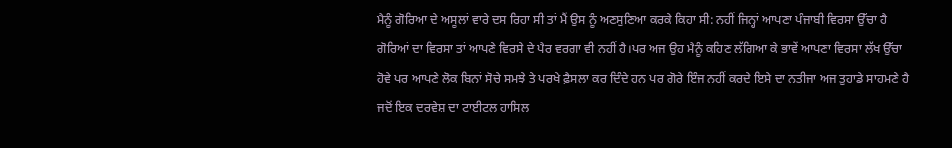ਮੈਨੂੰ ਗੋਰਿਆ ਦੇ ਅਸੂਲਾਂ ਵਾਰੇ ਦਸ ਰਿਹਾ ਸੀ ਤਾਂ ਮੈਂ ਉਸ ਨੂੰ ਅਣਸੁਣਿਆ ਕਰਕੇ ਕਿਹਾ ਸੀ: ਨਹੀਂ ਜਿਨ੍ਹਾਂ ਆਪਣਾ ਪੰਜਾਬੀ ਵਿਰਸਾ ਉੱਚਾ ਹੈ ਗੋਰਿਆਂ ਦਾ ਵਿਰਸਾ ਤਾਂ ਆਪਣੇ ਵਿਰਸੇ ਦੇ ਪੈਰ ਵਰਗਾ ਵੀ ਨਹੀਂ ਹੈ।ਪਰ ਅਜ ਉਹ ਮੈਨੂੰ ਕਹਿਣ ਲੱਗਿਆ ਕੇ ਭਾਵੇਂ ਆਪਣਾ ਵਿਰਸਾ ਲੱਖ ਉੱਚਾ ਹੋਵੇ ਪਰ ਆਪਣੇ ਲੋਕ ਬਿਨਾਂ ਸੋਚੇ ਸਮਝੇ ਤੇ ਪਰਖੇ ਫ਼ੈਸਲਾ ਕਰ ਦਿੰਦੇ ਹਨ ਪਰ ਗੋਰੇ ਇੰਜ ਨਹੀਂ ਕਰਦੇ ਇਸੇ ਦਾ ਨਤੀਜਾ ਅਜ ਤੁਹਾਡੇ ਸਾਹਮਣੇ ਹੈ ਜਦੋਂ ਇਕ ਦਰਵੇਸ਼ ਦਾ ਟਾਈਟਲ ਹਾਸਿਲ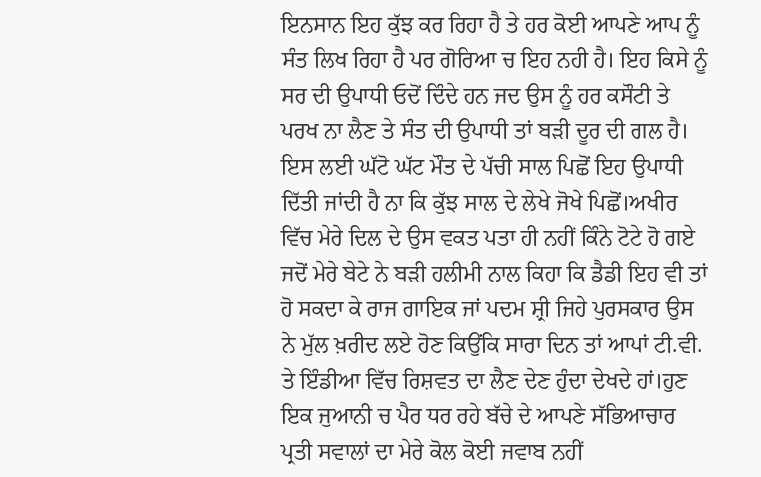ਇਨਸਾਨ ਇਹ ਕੁੱਝ ਕਰ ਰਿਹਾ ਹੈ ਤੇ ਹਰ ਕੋਈ ਆਪਣੇ ਆਪ ਨੂੰ ਸੰਤ ਲਿਖ ਰਿਹਾ ਹੈ ਪਰ ਗੋਰਿਆ ਚ ਇਹ ਨਹੀ ਹੈ। ਇਹ ਕਿਸੇ ਨੂੰ ਸਰ ਦੀ ਉਪਾਧੀ ਓਦੋਂ ਦਿੰਦੇ ਹਨ ਜਦ ਉਸ ਨੂੰ ਹਰ ਕਸੌਟੀ ਤੇ ਪਰਖ ਨਾ ਲੈਣ ਤੇ ਸੰਤ ਦੀ ਉਪਾਧੀ ਤਾਂ ਬੜੀ ਦੂਰ ਦੀ ਗਲ ਹੈ। ਇਸ ਲਈ ਘੱਟੋ ਘੱਟ ਮੌਤ ਦੇ ਪੱਚੀ ਸਾਲ ਪਿਛੋਂ ਇਹ ਉਪਾਧੀ ਦਿੱਤੀ ਜਾਂਦੀ ਹੈ ਨਾ ਕਿ ਕੁੱਝ ਸਾਲ ਦੇ ਲੇਖੇ ਜੋਖੇ ਪਿਛੋਂ।ਅਖੀਰ ਵਿੱਚ ਮੇਰੇ ਦਿਲ ਦੇ ਉਸ ਵਕਤ ਪਤਾ ਹੀ ਨਹੀਂ ਕਿੰਨੇ ਟੋਟੇ ਹੋ ਗਏ ਜਦੋਂ ਮੇਰੇ ਬੇਟੇ ਨੇ ਬੜੀ ਹਲੀਮੀ ਨਾਲ ਕਿਹਾ ਕਿ ਡੈਡੀ ਇਹ ਵੀ ਤਾਂ ਹੋ ਸਕਦਾ ਕੇ ਰਾਜ ਗਾਇਕ ਜਾਂ ਪਦਮ ਸ਼੍ਰੀ ਜਿਹੇ ਪੁਰਸਕਾਰ ਉਸ ਨੇ ਮੁੱਲ ਖ਼ਰੀਦ ਲਏ ਹੋਣ ਕਿਉਂਕਿ ਸਾਰਾ ਦਿਨ ਤਾਂ ਆਪਾਂ ਟੀ.ਵੀ. ਤੇ ਇੰਡੀਆ ਵਿੱਚ ਰਿਸ਼ਵਤ ਦਾ ਲੈਣ ਦੇਣ ਹੁੰਦਾ ਦੇਖਦੇ ਹਾਂ।ਹੁਣ ਇਕ ਜੁਆਨੀ ਚ ਪੈਰ ਧਰ ਰਹੇ ਬੱਚੇ ਦੇ ਆਪਣੇ ਸੱਭਿਆਚਾਰ ਪ੍ਰਤੀ ਸਵਾਲਾਂ ਦਾ ਮੇਰੇ ਕੋਲ ਕੋਈ ਜਵਾਬ ਨਹੀਂ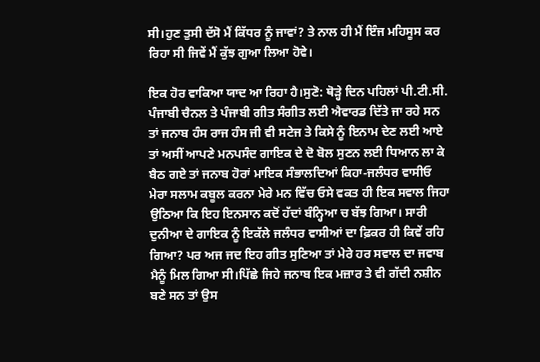ਸੀ।ਹੁਣ ਤੁਸੀ ਦੱਸੋ ਮੈਂ ਕਿੱਧਰ ਨੂੰ ਜਾਵਾਂ? ਤੇ ਨਾਲ ਹੀ ਮੈਂ ਇੰਜ ਮਹਿਸੂਸ ਕਰ ਰਿਹਾ ਸੀ ਜਿਵੇਂ ਮੈਂ ਕੁੱਝ ਗੁਆ ਲਿਆ ਹੋਵੇ।

ਇਕ ਹੋਰ ਵਾਕਿਆ ਯਾਦ ਆ ਰਿਹਾ ਹੈ।ਸੁਣੋ: ਥੋੜ੍ਹੇ ਦਿਨ ਪਹਿਲਾਂ ਪੀ.ਟੀ.ਸੀ. ਪੰਜਾਬੀ ਚੈਨਲ ਤੇ ਪੰਜਾਬੀ ਗੀਤ ਸੰਗੀਤ ਲਈ ਐਵਾਰਡ ਦਿੱਤੇ ਜਾ ਰਹੇ ਸਨ ਤਾਂ ਜਨਾਬ ਹੰਸ ਰਾਜ ਹੰਸ ਜੀ ਵੀ ਸਟੇਜ ਤੇ ਕਿਸੇ ਨੂੰ ਇਨਾਮ ਦੇਣ ਲਈ ਆਏ ਤਾਂ ਅਸੀਂ ਆਪਣੇ ਮਨਪਸੰਦ ਗਾਇਕ ਦੇ ਦੋ ਬੋਲ ਸੁਣਨ ਲਈ ਧਿਆਨ ਲਾ ਕੇ ਬੈਠ ਗਏ ਤਾਂ ਜਨਾਬ ਹੋਰਾਂ ਮਾਇਕ ਸੰਭਾਲਦਿਆਂ ਕਿਹਾ-ਜਲੰਧਰ ਵਾਸੀਓ ਮੇਰਾ ਸਲਾਮ ਕਬੂਲ ਕਰਨਾ ਮੇਰੇ ਮਨ ਵਿੱਚ ਓਸੇ ਵਕਤ ਹੀ ਇਕ ਸਵਾਲ ਜਿਹਾ ਉਠਿਆ ਕਿ ਇਹ ਇਨਸਾਨ ਕਦੋਂ ਹੱਦਾਂ ਬੰਨ੍ਹਿਆ ਚ ਬੱਝ ਗਿਆ। ਸਾਰੀ ਦੁਨੀਆ ਦੇ ਗਾਇਕ ਨੂੰ ਇਕੱਲੇ ਜਲੰਧਰ ਵਾਸੀਆਂ ਦਾ ਫ਼ਿਕਰ ਹੀ ਕਿਵੇਂ ਰਹਿ ਗਿਆ? ਪਰ ਅਜ ਜਦ ਇਹ ਗੀਤ ਸੁਣਿਆ ਤਾਂ ਮੇਰੇ ਹਰ ਸਵਾਲ ਦਾ ਜਵਾਬ ਮੈਨੂੰ ਮਿਲ ਗਿਆ ਸੀ।ਪਿੱਛੇ ਜਿਹੇ ਜਨਾਬ ਇਕ ਮਜ਼ਾਰ ਤੇ ਵੀ ਗੱਦੀ ਨਸ਼ੀਨ ਬਣੇ ਸਨ ਤਾਂ ਉਸ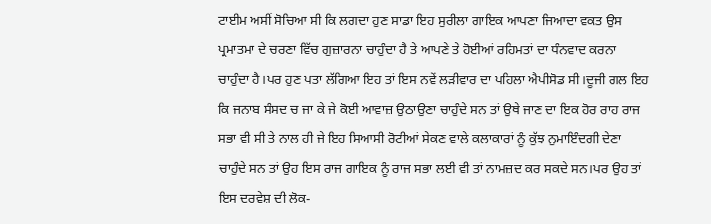ਟਾਈਮ ਅਸੀਂ ਸੋਚਿਆ ਸੀ ਕਿ ਲਗਦਾ ਹੁਣ ਸਾਡਾ ਇਹ ਸੁਰੀਲਾ ਗਾਇਕ ਆਪਣਾ ਜਿਆਦਾ ਵਕਤ ਉਸ ਪ੍ਰਮਾਤਮਾ ਦੇ ਚਰਣਾ ਵਿੱਚ ਗੁਜ਼ਾਰਨਾ ਚਾਹੁੰਦਾ ਹੈ ਤੇ ਆਪਣੇ ਤੇ ਹੋਈਆਂ ਰਹਿਮਤਾਂ ਦਾ ਧੰਨਵਾਦ ਕਰਨਾ ਚਾਹੁੰਦਾ ਹੈ।ਪਰ ਹੁਣ ਪਤਾ ਲੱਗਿਆ ਇਹ ਤਾਂ ਇਸ ਨਵੇਂ ਲੜੀਵਾਰ ਦਾ ਪਹਿਲਾ ਐਪੀਸੋਡ ਸੀ।ਦੂਜੀ ਗਲ ਇਹ ਕਿ ਜਨਾਬ ਸੰਸਦ ਚ ਜਾ ਕੇ ਜੇ ਕੋਈ ਆਵਾਜ਼ ਉਠਾਉਣਾ ਚਾਹੁੰਦੇ ਸਨ ਤਾਂ ਉਥੇ ਜਾਣ ਦਾ ਇਕ ਹੋਰ ਰਾਹ ਰਾਜ ਸਭਾ ਵੀ ਸੀ ਤੇ ਨਾਲ ਹੀ ਜੇ ਇਹ ਸਿਆਸੀ ਰੋਟੀਆਂ ਸੇਕਣ ਵਾਲੇ ਕਲਾਕਾਰਾਂ ਨੂੰ ਕੁੱਝ ਨੁਮਾਇੰਦਗੀ ਦੇਣਾ ਚਾਹੁੰਦੇ ਸਨ ਤਾਂ ਉਹ ਇਸ ਰਾਜ ਗਾਇਕ ਨੂੰ ਰਾਜ ਸਭਾ ਲਈ ਵੀ ਤਾਂ ਨਾਮਜ਼ਦ ਕਰ ਸਕਦੇ ਸਨ।ਪਰ ਉਹ ਤਾਂ ਇਸ ਦਰਵੇਸ਼ ਦੀ ਲੋਕ-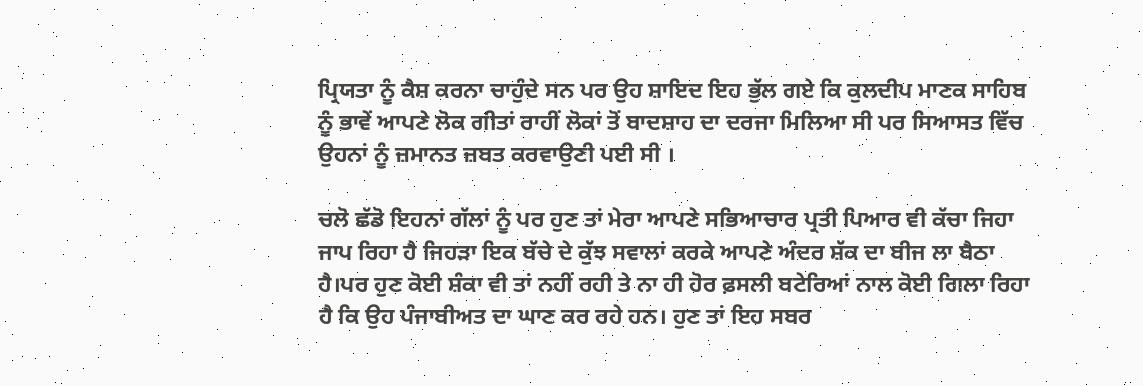ਪ੍ਰਿਯਤਾ ਨੂੰ ਕੈਸ਼ ਕਰਨਾ ਚਾਹੁੰਦੇ ਸਨ ਪਰ ਉਹ ਸ਼ਾਇਦ ਇਹ ਭੁੱਲ ਗਏ ਕਿ ਕੁਲਦੀਪ ਮਾਣਕ ਸਾਹਿਬ ਨੂੰ ਭਾਵੇਂ ਆਪਣੇ ਲੋਕ ਗੀਤਾਂ ਰਾਹੀਂ ਲੋਕਾਂ ਤੋਂ ਬਾਦਸ਼ਾਹ ਦਾ ਦਰਜਾ ਮਿਲਿਆ ਸੀ ਪਰ ਸਿਆਸਤ ਵਿੱਚ ਉਹਨਾਂ ਨੂੰ ਜ਼ਮਾਨਤ ਜ਼ਬਤ ਕਰਵਾਉਣੀ ਪਈ ਸੀ ।

ਚਲੋ ਛੱਡੋ ਇਹਨਾਂ ਗੱਲਾਂ ਨੂੰ ਪਰ ਹੁਣ ਤਾਂ ਮੇਰਾ ਆਪਣੇ ਸਭਿਆਚਾਰ ਪ੍ਰਤੀ ਪਿਆਰ ਵੀ ਕੱਚਾ ਜਿਹਾ ਜਾਪ ਰਿਹਾ ਹੈ ਜਿਹੜਾ ਇਕ ਬੱਚੇ ਦੇ ਕੁੱਝ ਸਵਾਲਾਂ ਕਰਕੇ ਆਪਣੇ ਅੰਦਰ ਸ਼ੱਕ ਦਾ ਬੀਜ ਲਾ ਬੈਠਾ ਹੈ।ਪਰ ਹੁਣ ਕੋਈ ਸ਼ੰਕਾ ਵੀ ਤਾਂ ਨਹੀਂ ਰਹੀ ਤੇ ਨਾ ਹੀ ਹੋਰ ਫ਼ਸਲੀ ਬਟੇਰਿਆਂ ਨਾਲ ਕੋਈ ਗਿਲਾ ਰਿਹਾ ਹੈ ਕਿ ਉਹ ਪੰਜਾਬੀਅਤ ਦਾ ਘਾਣ ਕਰ ਰਹੇ ਹਨ। ਹੁਣ ਤਾਂ ਇਹ ਸਬਰ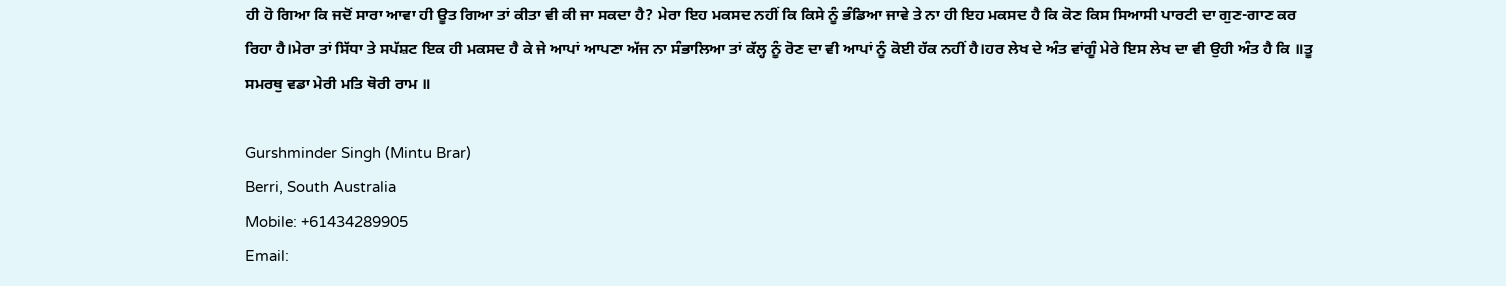ਹੀ ਹੋ ਗਿਆ ਕਿ ਜਦੋਂ ਸਾਰਾ ਆਵਾ ਹੀ ਊਤ ਗਿਆ ਤਾਂ ਕੀਤਾ ਵੀ ਕੀ ਜਾ ਸਕਦਾ ਹੈ? ਮੇਰਾ ਇਹ ਮਕਸਦ ਨਹੀਂ ਕਿ ਕਿਸੇ ਨੂੰ ਭੰਡਿਆ ਜਾਵੇ ਤੇ ਨਾ ਹੀ ਇਹ ਮਕਸਦ ਹੈ ਕਿ ਕੋਣ ਕਿਸ ਸਿਆਸੀ ਪਾਰਟੀ ਦਾ ਗੁਣ-ਗਾਣ ਕਰ ਰਿਹਾ ਹੈ।ਮੇਰਾ ਤਾਂ ਸਿੱਧਾ ਤੇ ਸਪੱਸ਼ਟ ਇਕ ਹੀ ਮਕਸਦ ਹੈ ਕੇ ਜੇ ਆਪਾਂ ਆਪਣਾ ਅੱਜ ਨਾ ਸੰਭਾਲਿਆ ਤਾਂ ਕੱਲ੍ਹ ਨੂੰ ਰੋਣ ਦਾ ਵੀ ਆਪਾਂ ਨੂੰ ਕੋਈ ਹੱਕ ਨਹੀਂ ਹੈ।ਹਰ ਲੇਖ ਦੇ ਅੰਤ ਵਾਂਗੂੰ ਮੇਰੇ ਇਸ ਲੇਖ ਦਾ ਵੀ ਉਹੀ ਅੰਤ ਹੈ ਕਿ ॥ਤੂ ਸਮਰਥੁ ਵਡਾ ਮੇਰੀ ਮਤਿ ਥੋਰੀ ਰਾਮ ॥

Gurshminder Singh (Mintu Brar)
Berri, South Australia
Mobile: +61434289905
Email: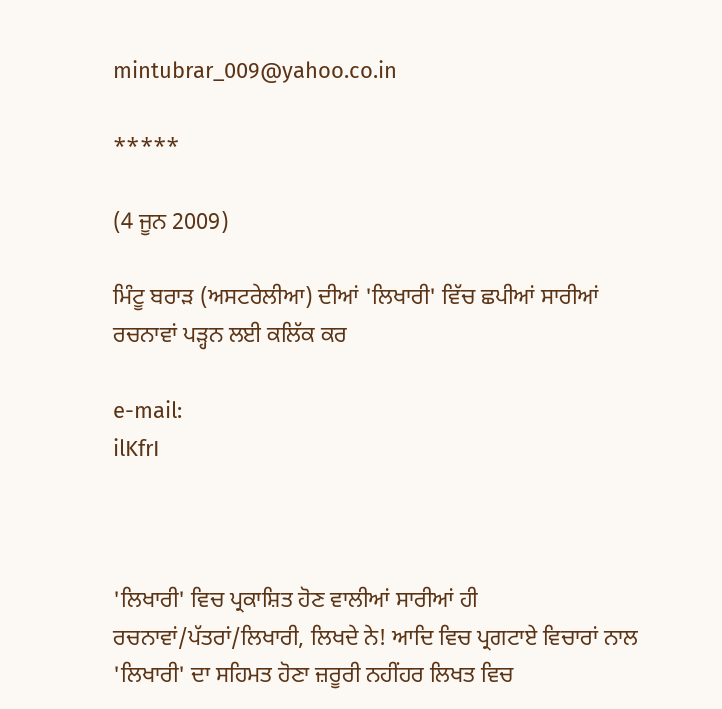mintubrar_009@yahoo.co.in

*****

(4 ਜੂਨ 2009)

ਮਿੰਟੂ ਬਰਾੜ (ਅਸਟਰੇਲੀਆ) ਦੀਆਂ 'ਲਿਖਾਰੀ' ਵਿੱਚ ਛਪੀਆਂ ਸਾਰੀਆਂ ਰਚਨਾਵਾਂ ਪੜ੍ਹਨ ਲਈ ਕਲਿੱਕ ਕਰ

e-mail:
ilKfrI



'ਲਿਖਾਰੀ' ਵਿਚ ਪ੍ਰਕਾਸ਼ਿਤ ਹੋਣ ਵਾਲੀਆਂ ਸਾਰੀਆਂ ਹੀ ਰਚਨਾਵਾਂ/ਪੱਤਰਾਂ/ਲਿਖਾਰੀ, ਲਿਖਦੇ ਨੇ! ਆਦਿ ਵਿਚ ਪ੍ਰਗਟਾਏ ਵਿਚਾਰਾਂ ਨਾਲ 'ਲਿਖਾਰੀ' ਦਾ ਸਹਿਮਤ ਹੋਣਾ ਜ਼ਰੂਰੀ ਨਹੀਂਹਰ ਲਿਖਤ ਵਿਚ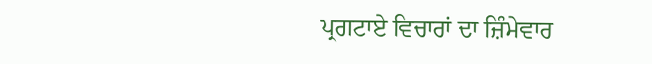ਪ੍ਰਗਟਾਏ ਵਿਚਾਰਾਂ ਦਾ ਜ਼ਿੰਮੇਵਾਰ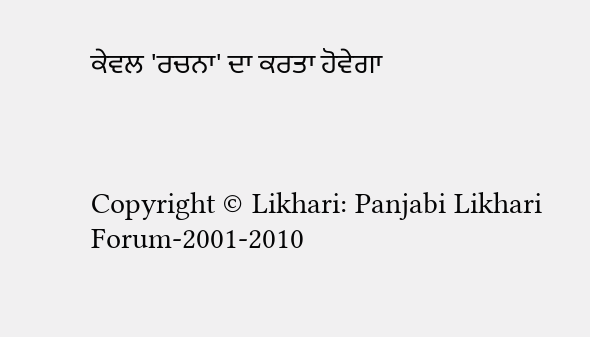ਕੇਵਲ 'ਰਚਨਾ' ਦਾ ਕਰਤਾ ਹੋਵੇਗਾ



Copyright © Likhari: Panjabi Likhari Forum-2001-2010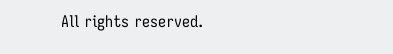All rights reserved.